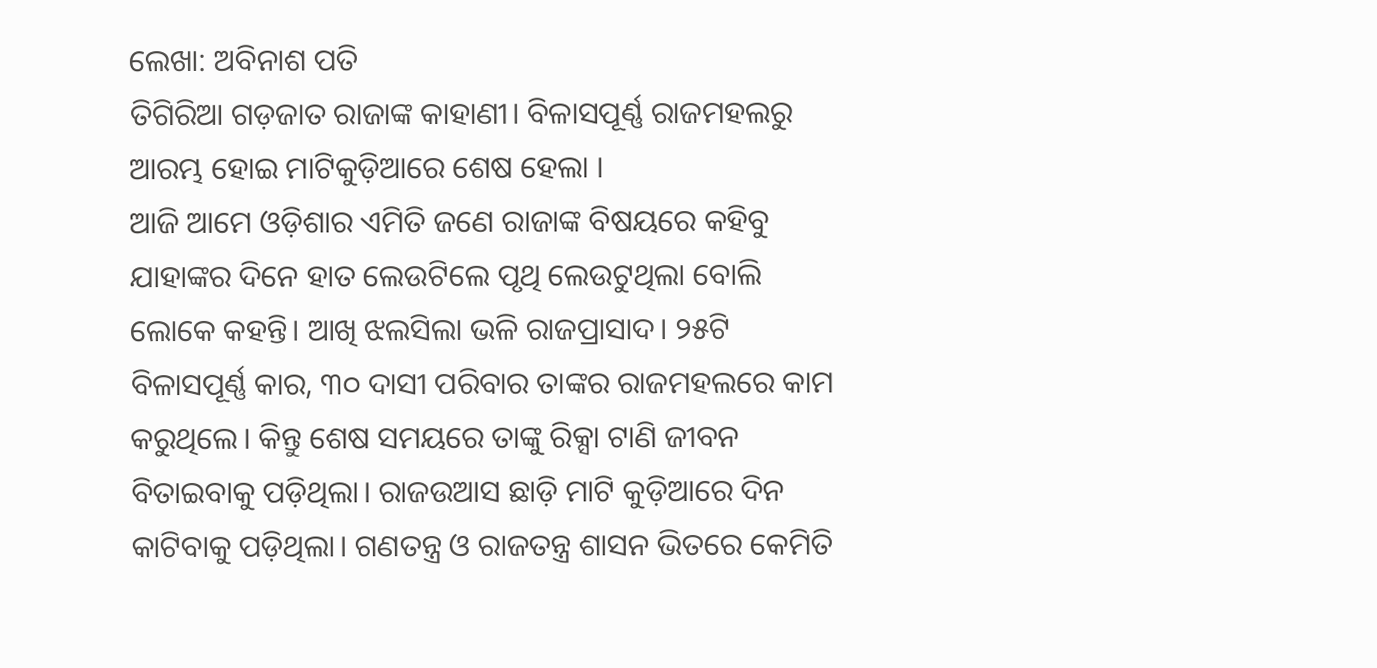ଲେଖା: ଅବିନାଶ ପତି
ତିଗିରିଆ ଗଡ଼ଜାତ ରାଜାଙ୍କ କାହାଣୀ। ବିଳାସପୂର୍ଣ୍ଣ ରାଜମହଲରୁ ଆରମ୍ଭ ହୋଇ ମାଟିକୁଡ଼ିଆରେ ଶେଷ ହେଲା ।
ଆଜି ଆମେ ଓଡ଼ିଶାର ଏମିତି ଜଣେ ରାଜାଙ୍କ ବିଷୟରେ କହିବୁ ଯାହାଙ୍କର ଦିନେ ହାତ ଲେଉଟିଲେ ପୃଥି ଲେଉଟୁଥିଲା ବୋଲି ଲୋକେ କହନ୍ତି। ଆଖି ଝଲସିଲା ଭଳି ରାଜପ୍ରାସାଦ। ୨୫ଟି ବିଳାସପୂର୍ଣ୍ଣ କାର, ୩୦ ଦାସୀ ପରିବାର ତାଙ୍କର ରାଜମହଲରେ କାମ କରୁଥିଲେ। କିନ୍ତୁ ଶେଷ ସମୟରେ ତାଙ୍କୁ ରିକ୍ସା ଟାଣି ଜୀବନ ବିତାଇବାକୁ ପଡ଼ିଥିଲା। ରାଜଉଆସ ଛାଡ଼ି ମାଟି କୁଡ଼ିଆରେ ଦିନ କାଟିବାକୁ ପଡ଼ିଥିଲା। ଗଣତନ୍ତ୍ର ଓ ରାଜତନ୍ତ୍ର ଶାସନ ଭିତରେ କେମିତି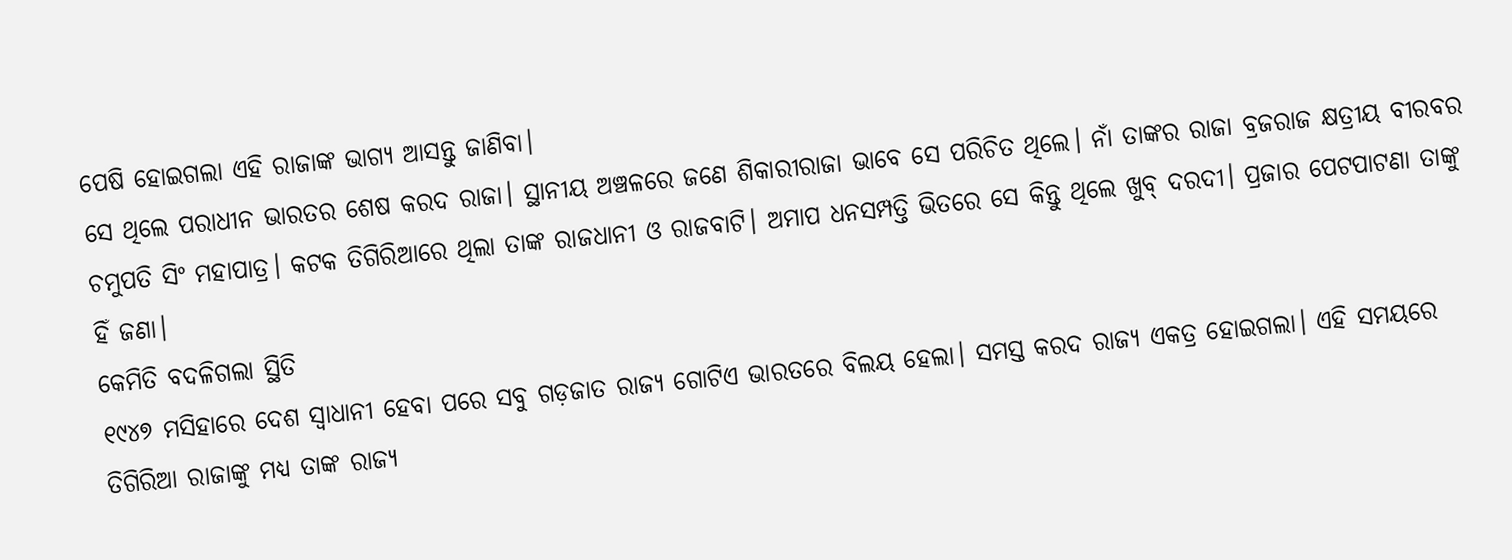ପେଷି ହୋଇଗଲା ଏହି ରାଜାଙ୍କ ଭାଗ୍ୟ ଆସନ୍ତୁ ଜାଣିବା।
ସେ ଥିଲେ ପରାଧୀନ ଭାରତର ଶେଷ କରଦ ରାଜା। ସ୍ଥାନୀୟ ଅଞ୍ଚଳରେ ଜଣେ ଶିକାରୀରାଜା ଭାବେ ସେ ପରିଚିତ ଥିଲେ। ନାଁ ତାଙ୍କର ରାଜା ବ୍ରଜରାଜ କ୍ଷତ୍ରୀୟ ବୀରବର ଚମୁପତି ସିଂ ମହାପାତ୍ର। କଟକ ତିଗିରିଆରେ ଥିଲା ତାଙ୍କ ରାଜଧାନୀ ଓ ରାଜବାଟି। ଅମାପ ଧନସମ୍ପତ୍ତି ଭିତରେ ସେ କିନ୍ତୁ ଥିଲେ ଖୁବ୍ ଦରଦୀ। ପ୍ରଜାର ପେଟପାଟଣା ତାଙ୍କୁ ହିଁ ଜଣା।
କେମିତି ବଦଳିଗଲା ସ୍ଥିତି
୧୯୪୭ ମସିହାରେ ଦେଶ ସ୍ୱାଧାନୀ ହେବା ପରେ ସବୁ ଗଡ଼ଜାତ ରାଜ୍ୟ ଗୋଟିଏ ଭାରତରେ ବିଲୟ ହେଲା। ସମସ୍ତ କରଦ ରାଜ୍ୟ ଏକତ୍ର ହୋଇଗଲା। ଏହି ସମୟରେ ତିଗିରିଆ ରାଜାଙ୍କୁ ମଧ୍ୟ ତାଙ୍କ ରାଜ୍ୟ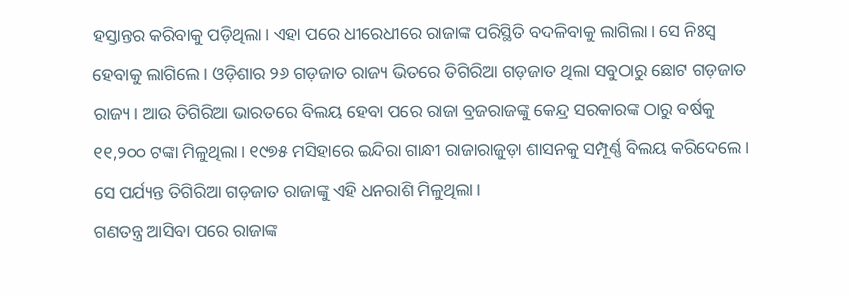ହସ୍ତାନ୍ତର କରିବାକୁ ପଡ଼ିଥିଲା। ଏହା ପରେ ଧୀରେଧୀରେ ରାଜାଙ୍କ ପରିସ୍ଥିତି ବଦଳିବାକୁ ଲାଗିଲା। ସେ ନିଃସ୍ୱ ହେବାକୁ ଲାଗିଲେ। ଓଡ଼ିଶାର ୨୬ ଗଡ଼ଜାତ ରାଜ୍ୟ ଭିତରେ ତିଗିରିଆ ଗଡ଼ଜାତ ଥିଲା ସବୁଠାରୁ ଛୋଟ ଗଡ଼ଜାତ ରାଜ୍ୟ। ଆଉ ତିଗିରିଆ ଭାରତରେ ବିଲୟ ହେବା ପରେ ରାଜା ବ୍ରଜରାଜଙ୍କୁ କେନ୍ଦ୍ର ସରକାରଙ୍କ ଠାରୁ ବର୍ଷକୁ ୧୧,୨୦୦ ଟଙ୍କା ମିଳୁଥିଲା। ୧୯୭୫ ମସିହାରେ ଇନ୍ଦିରା ଗାନ୍ଧୀ ରାଜାରାଜୁଡ଼ା ଶାସନକୁ ସମ୍ପୂର୍ଣ୍ଣ ବିଲୟ କରିଦେଲେ। ସେ ପର୍ଯ୍ୟନ୍ତ ତିଗିରିଆ ଗଡ଼ଜାତ ରାଜାଙ୍କୁ ଏହି ଧନରାଶି ମିଳୁଥିଲା।
ଗଣତନ୍ତ୍ର ଆସିବା ପରେ ରାଜାଙ୍କ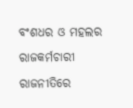ବଂଶଧର ଓ ମହଲର ରାଜକର୍ମଚାରୀ ରାଜନୀତିରେ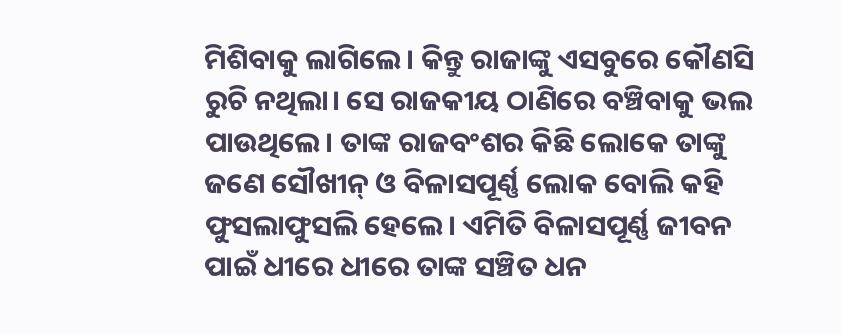ମିଶିବାକୁ ଲାଗିଲେ। କିନ୍ତୁ ରାଜାଙ୍କୁ ଏସବୁରେ କୌଣସି ରୁଚି ନଥିଲା। ସେ ରାଜକୀୟ ଠାଣିରେ ବଞ୍ଚିବାକୁ ଭଲ ପାଉଥିଲେ। ତାଙ୍କ ରାଜବଂଶର କିଛି ଲୋକେ ତାଙ୍କୁ ଜଣେ ସୌଖୀନ୍ ଓ ବିଳାସପୂର୍ଣ୍ଣ ଲୋକ ବୋଲି କହି ଫୁସଲାଫୁସଲି ହେଲେ। ଏମିତି ବିଳାସପୂର୍ଣ୍ଣ ଜୀବନ ପାଇଁ ଧୀରେ ଧୀରେ ତାଙ୍କ ସଞ୍ଚିତ ଧନ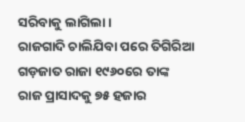ସରିବାକୁ ଲାଗିଲା।
ରାଜଗାଦି ଚାଲିଯିବା ପରେ ତିଗିରିଆ ଗଡ଼ଜାତ ରାଜା ୧୯୬୦ରେ ତାଙ୍କ ରାଜ ପ୍ରାସାଦକୁ ୭୫ ହଜାର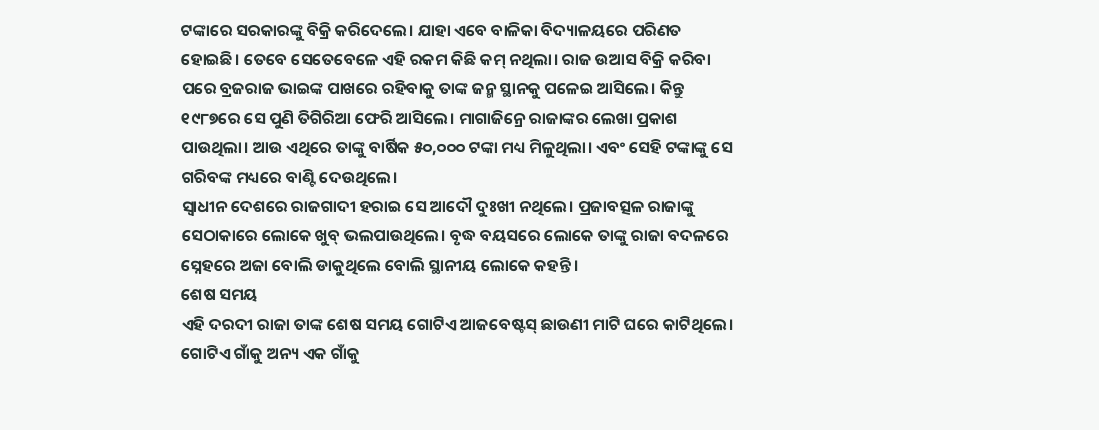ଟଙ୍କାରେ ସରକାରଙ୍କୁ ବିକ୍ରି କରିଦେଲେ। ଯାହା ଏବେ ବାଳିକା ବିଦ୍ୟାଳୟରେ ପରିଣତ ହୋଇଛି। ତେବେ ସେତେବେଳେ ଏହି ରକମ କିଛି କମ୍ ନଥିଲା। ରାଜ ଉଆସ ବିକ୍ରି କରିବା ପରେ ବ୍ରଜରାଜ ଭାଇଙ୍କ ପାଖରେ ରହିବାକୁ ତାଙ୍କ ଜନ୍ମ ସ୍ଥାନକୁ ପଳେଇ ଆସିଲେ। କିନ୍ତୁ ୧୯୮୭ରେ ସେ ପୁଣି ତିଗିରିଆ ଫେରି ଆସିଲେ। ମାଗାଜିନ୍ରେ ରାଜାଙ୍କର ଲେଖା ପ୍ରକାଶ ପାଉଥିଲା। ଆଉ ଏଥିରେ ତାଙ୍କୁ ବାର୍ଷିକ ୫୦,୦୦୦ ଟଙ୍କା ମଧ୍ୟ ମିଳୁଥିଲା। ଏବଂ ସେହି ଟଙ୍କାଙ୍କୁ ସେ ଗରିବଙ୍କ ମଧ୍ୟରେ ବାଣ୍ଟି ଦେଉଥିଲେ।
ସ୍ୱାଧୀନ ଦେଶରେ ରାଜଗାଦୀ ହରାଇ ସେ ଆଦୌ ଦୁଃଖୀ ନଥିଲେ। ପ୍ରଜାବତ୍ସଳ ରାଜାଙ୍କୁ ସେଠାକାରେ ଲୋକେ ଖୁବ୍ ଭଲପାଉଥିଲେ। ବୃଦ୍ଧ ବୟସରେ ଲୋକେ ତାଙ୍କୁ ରାଜା ବଦଳରେ ସ୍ନେହରେ ଅଜା ବୋଲି ଡାକୁଥିଲେ ବୋଲି ସ୍ଥାନୀୟ ଲୋକେ କହନ୍ତି।
ଶେଷ ସମୟ
ଏହି ଦରଦୀ ରାଜା ତାଙ୍କ ଶେଷ ସମୟ ଗୋଟିଏ ଆଜବେଷ୍ଟସ୍ ଛାଉଣୀ ମାଟି ଘରେ କାଟିଥିଲେ। ଗୋଟିଏ ଗାଁକୁ ଅନ୍ୟ ଏକ ଗାଁକୁ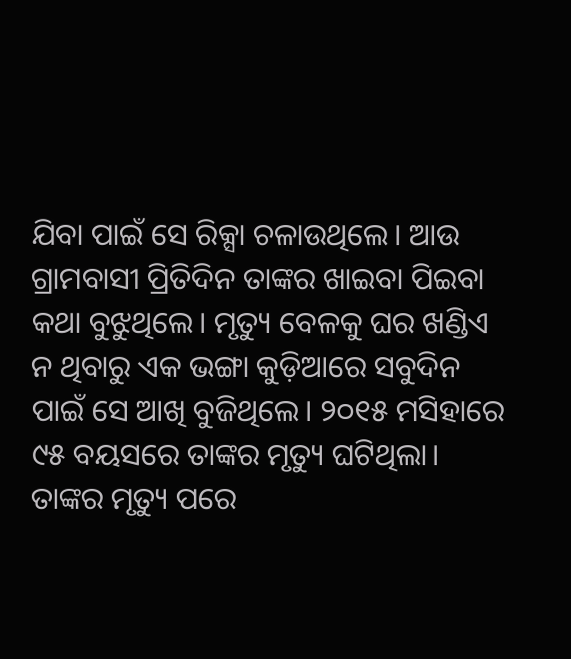ଯିବା ପାଇଁ ସେ ରିକ୍ସା ଚଳାଉଥିଲେ। ଆଉ ଗ୍ରାମବାସୀ ପ୍ରିତିଦିନ ତାଙ୍କର ଖାଇବା ପିଇବା କଥା ବୁଝୁଥିଲେ। ମୃତ୍ୟୁ ବେଳକୁ ଘର ଖଣ୍ଡିଏ ନ ଥିବାରୁ ଏକ ଭଙ୍ଗା କୁଡ଼ିଆରେ ସବୁଦିନ ପାଇଁ ସେ ଆଖି ବୁଜିଥିଲେ। ୨୦୧୫ ମସିହାରେ ୯୫ ବୟସରେ ତାଙ୍କର ମୃତ୍ୟୁ ଘଟିଥିଲା। ତାଙ୍କର ମୃତ୍ୟୁ ପରେ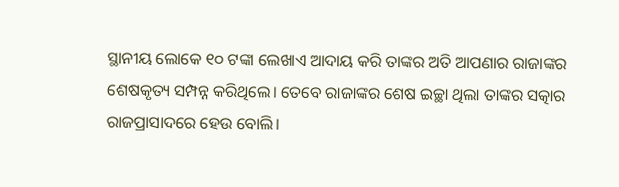ସ୍ଥାନୀୟ ଲୋକେ ୧୦ ଟଙ୍କା ଲେଖାଏ ଆଦାୟ କରି ତାଙ୍କର ଅତି ଆପଣାର ରାଜାଙ୍କର ଶେଷକୃତ୍ୟ ସମ୍ପନ୍ନ କରିଥିଲେ। ତେବେ ରାଜାଙ୍କର ଶେଷ ଇଚ୍ଛା ଥିଲା ତାଙ୍କର ସତ୍କାର ରାଜପ୍ରାସାଦରେ ହେଉ ବୋଲି।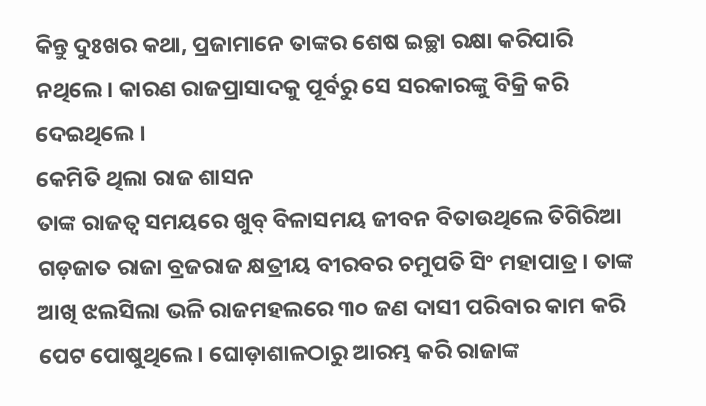କିନ୍ତୁ ଦୁଃଖର କଥା, ପ୍ରଜାମାନେ ତାଙ୍କର ଶେଷ ଇଚ୍ଛା ରକ୍ଷା କରିପାରି ନଥିଲେ। କାରଣ ରାଜପ୍ରାସାଦକୁ ପୂର୍ବରୁ ସେ ସରକାରଙ୍କୁ ବିକ୍ରି କରି ଦେଇଥିଲେ ।
କେମିତି ଥିଲା ରାଜ ଶାସନ
ତାଙ୍କ ରାଜତ୍ୱ ସମୟରେ ଖୁବ୍ ବିଳାସମୟ ଜୀବନ ବିତାଉଥିଲେ ତିଗିରିଆ ଗଡ଼ଜାତ ରାଜା ବ୍ରଜରାଜ କ୍ଷତ୍ରୀୟ ବୀରବର ଚମୁପତି ସିଂ ମହାପାତ୍ର। ତାଙ୍କ ଆଖି ଝଲସିଲା ଭଳି ରାଜମହଲରେ ୩୦ ଜଣ ଦାସୀ ପରିବାର କାମ କରି ପେଟ ପୋଷୁଥିଲେ। ଘୋଡ଼ାଶାଳଠାରୁ ଆରମ୍ଭ କରି ରାଜାଙ୍କ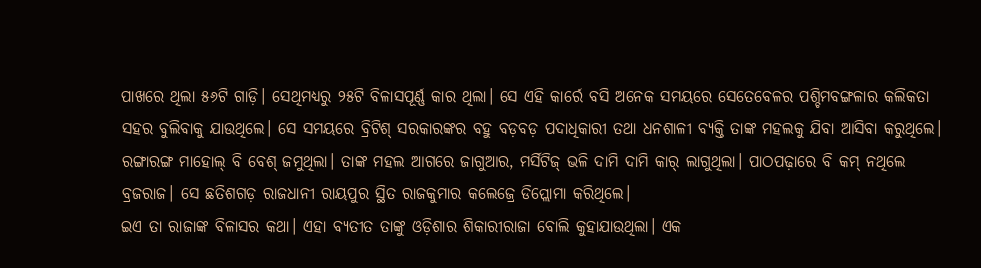ପାଖରେ ଥିଲା ୫୬ଟି ଗାଡ଼ି। ସେଥିମଧ୍ୟରୁ ୨୫ଟି ବିଳାସପୂର୍ଣ୍ଣ କାର ଥିଲା। ସେ ଏହି କାର୍ରେ ବସି ଅନେକ ସମୟରେ ସେତେବେଳର ପଶ୍ଚିମବଙ୍ଗଳାର କଲିକତା ସହର ବୁଲିବାକୁ ଯାଉଥିଲେ। ସେ ସମୟରେ ବ୍ରିଟିଶ୍ ସରକାରଙ୍କର ବହୁ ବଡ଼ବଡ଼ ପଦାଧିକାରୀ ତଥା ଧନଶାଳୀ ବ୍ୟକ୍ତି ତାଙ୍କ ମହଲକୁ ଯିବା ଆସିବା କରୁଥିଲେ। ରଙ୍ଗାରଙ୍ଗ ମାହୋଲ୍ ବି ବେଶ୍ ଜମୁଥିଲା। ତାଙ୍କ ମହଲ ଆଗରେ ଜାଗୁଆର, ମର୍ସିଟିଜ୍ ଭଳି ଦାମି ଦାମି କାର୍ ଲାଗୁଥିଲା। ପାଠପଢ଼ାରେ ବି କମ୍ ନଥିଲେ ବ୍ରଜରାଜ। ସେ ଛତିଶଗଡ଼ ରାଜଧାନୀ ରାୟପୁର ସ୍ଥିତ ରାଜକୁମାର କଲେଜ୍ରେ ଡିପ୍ଲୋମା କରିଥିଲେ।
ଇଏ ତା ରାଜାଙ୍କ ବିଳାସର କଥା। ଏହା ବ୍ୟତୀତ ତାଙ୍କୁ ଓଡ଼ିଶାର ଶିକାରୀରାଜା ବୋଲି କୁହାଯାଉଥିଲା। ଏକ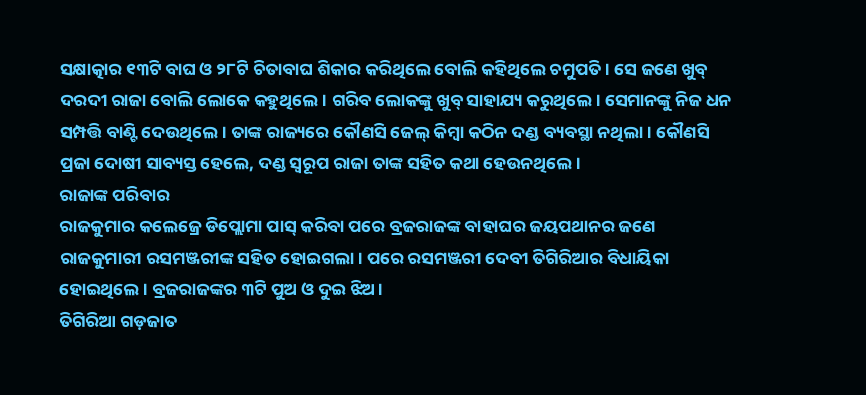ସକ୍ଷାତ୍କାର ୧୩ଟି ବାଘ ଓ ୨୮ଟି ଚିତାବାଘ ଶିକାର କରିଥିଲେ ବୋଲି କହିଥିଲେ ଚମୁପତି। ସେ ଜଣେ ଖୁବ୍ ଦରଦୀ ରାଜା ବୋଲି ଲୋକେ କହୁଥିଲେ। ଗରିବ ଲୋକଙ୍କୁ ଖୁବ୍ ସାହାଯ୍ୟ କରୁଥିଲେ। ସେମାନଙ୍କୁ ନିଜ ଧନ ସମ୍ପତ୍ତି ବାଣ୍ଟି ଦେଉଥିଲେ। ତାଙ୍କ ରାଜ୍ୟରେ କୌଣସି ଜେଲ୍ କିମ୍ବା କଠିନ ଦଣ୍ଡ ବ୍ୟବସ୍ଥା ନଥିଲା। କୌଣସି ପ୍ରଜା ଦୋଷୀ ସାବ୍ୟସ୍ତ ହେଲେ, ଦଣ୍ଡ ସ୍ୱରୂପ ରାଜା ତାଙ୍କ ସହିତ କଥା ହେଉନଥିଲେ।
ରାଜାଙ୍କ ପରିବାର
ରାଜକୁମାର କଲେଜ୍ରେ ଡିପ୍ଲୋମା ପାସ୍ କରିବା ପରେ ବ୍ରଜରାଜଙ୍କ ବାହାଘର ଜୟପଥାନର ଜଣେ ରାଜକୁମାରୀ ରସମଞ୍ଜରୀଙ୍କ ସହିତ ହୋଇଗଲା। ପରେ ରସମଞ୍ଜରୀ ଦେବୀ ତିଗିରିଆର ବିଧାୟିକା ହୋଇଥିଲେ। ବ୍ରଜରାଜଙ୍କର ୩ଟି ପୁଅ ଓ ଦୁଇ ଝିଅ।
ତିଗିରିଆ ଗଡ଼ଜାତ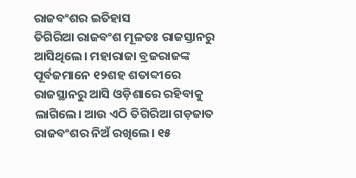ରାଜବଂଶର ଇତିହାସ
ତିଗିରିଆ ରାଜବଂଶ ମୂଳତଃ ରାଜସ୍ତାନରୁ ଆସିଥିଲେ। ମହାରାଜା ବ୍ରଜରାଜଙ୍କ ପୂର୍ବଜମାନେ ୧୨ଶହ ଶତାବ୍ଦୀରେ ରାଜସ୍ଥାନରୁ ଆସି ଓଡ଼ିଶାରେ ରହିବାକୁ ଲାଗିଲେ। ଆଉ ଏଠି ତିଗିରିଆ ଗଡ଼ଜାତ ରାଜବଂଶର ନିଅଁ ରଖିଲେ। ୧୫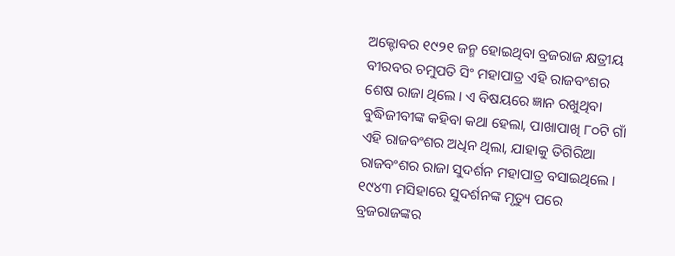ଅକ୍ଟୋବର ୧୯୨୧ ଜନ୍ମ ହୋଇଥିବା ବ୍ରଜରାଜ କ୍ଷତ୍ରୀୟ ବୀରବର ଚମୁପତି ସିଂ ମହାପାତ୍ର ଏହି ରାଜବଂଶର ଶେଷ ରାଜା ଥିଲେ। ଏ ବିଷୟରେ ଜ୍ଞାନ ରଖୁଥିବା ବୁଦ୍ଧିଜୀବୀଙ୍କ କହିବା କଥା ହେଲା, ପାଖାପାଖି ୮୦ଟି ଗାଁ ଏହି ରାଜବଂଶର ଅଧିନ ଥିଲା, ଯାହାକୁ ତିଗିରିଆ ରାଜବଂଶର ରାଜା ସୁଦର୍ଶନ ମହାପାତ୍ର ବସାଇଥିଲେ। ୧୯୪୩ ମସିହାରେ ସୁଦର୍ଶନଙ୍କ ମୃତ୍ୟୁ ପରେ ବ୍ରଜରାଜଙ୍କର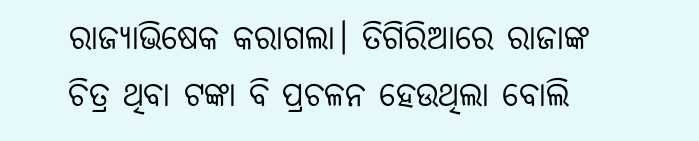ରାଜ୍ୟାଭିଷେକ କରାଗଲା। ତିଗିରିଆରେ ରାଜାଙ୍କ ଚିତ୍ର ଥିବା ଟଙ୍କା ବି ପ୍ରଚଳନ ହେଉଥିଲା ବୋଲି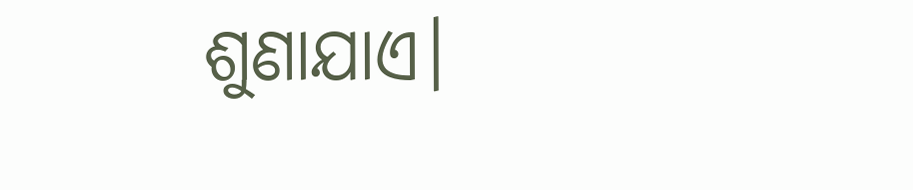ଶୁଣାଯାଏ।